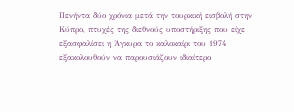Πενήντα δύο χρόνια μετά την τουρκική εισβολή στην Κύπρο, πτυχές της διεθνούς υποστήριξης που είχε εξασφαλίσει η Άγκυρα το καλοκαίρι του 1974 εξακολουθούν να παρουσιάζουν ιδιαίτερο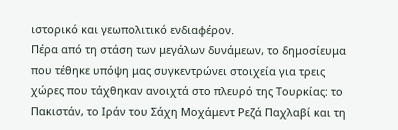ιστορικό και γεωπολιτικό ενδιαφέρον.
Πέρα από τη στάση των μεγάλων δυνάμεων, το δημοσίευμα που τέθηκε υπόψη μας συγκεντρώνει στοιχεία για τρεις χώρες που τάχθηκαν ανοιχτά στο πλευρό της Τουρκίας: το Πακιστάν, το Ιράν του Σάχη Μοχάμεντ Ρεζά Παχλαβί και τη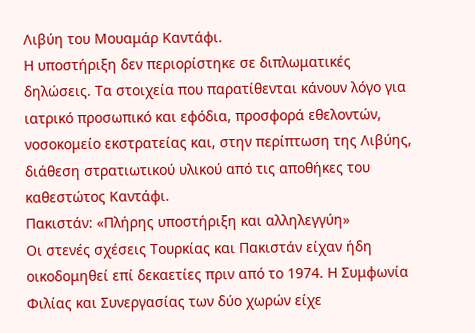Λιβύη του Μουαμάρ Καντάφι.
Η υποστήριξη δεν περιορίστηκε σε διπλωματικές δηλώσεις. Τα στοιχεία που παρατίθενται κάνουν λόγο για ιατρικό προσωπικό και εφόδια, προσφορά εθελοντών, νοσοκομείο εκστρατείας και, στην περίπτωση της Λιβύης, διάθεση στρατιωτικού υλικού από τις αποθήκες του καθεστώτος Καντάφι.
Πακιστάν: «Πλήρης υποστήριξη και αλληλεγγύη»
Οι στενές σχέσεις Τουρκίας και Πακιστάν είχαν ήδη οικοδομηθεί επί δεκαετίες πριν από το 1974. Η Συμφωνία Φιλίας και Συνεργασίας των δύο χωρών είχε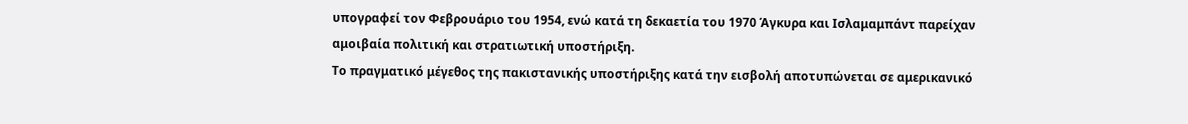υπογραφεί τον Φεβρουάριο του 1954, ενώ κατά τη δεκαετία του 1970 Άγκυρα και Ισλαμαμπάντ παρείχαν αμοιβαία πολιτική και στρατιωτική υποστήριξη.
Το πραγματικό μέγεθος της πακιστανικής υποστήριξης κατά την εισβολή αποτυπώνεται σε αμερικανικό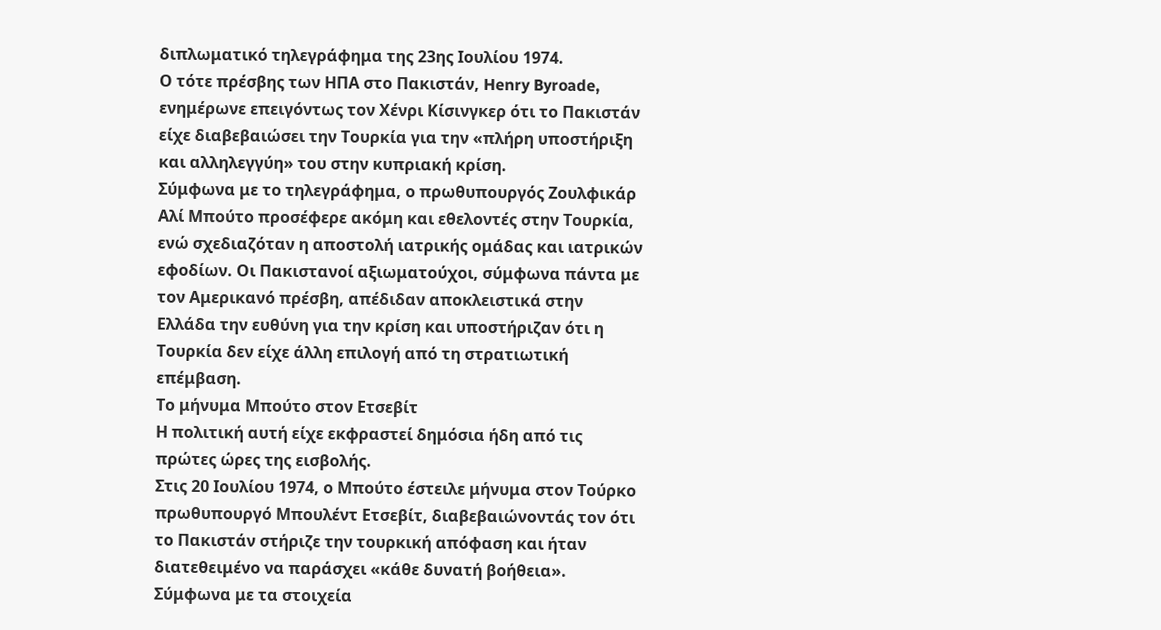διπλωματικό τηλεγράφημα της 23ης Ιουλίου 1974.
Ο τότε πρέσβης των ΗΠΑ στο Πακιστάν, Henry Byroade, ενημέρωνε επειγόντως τον Χένρι Κίσινγκερ ότι το Πακιστάν είχε διαβεβαιώσει την Τουρκία για την «πλήρη υποστήριξη και αλληλεγγύη» του στην κυπριακή κρίση.
Σύμφωνα με το τηλεγράφημα, ο πρωθυπουργός Ζουλφικάρ Αλί Μπούτο προσέφερε ακόμη και εθελοντές στην Τουρκία, ενώ σχεδιαζόταν η αποστολή ιατρικής ομάδας και ιατρικών εφοδίων. Οι Πακιστανοί αξιωματούχοι, σύμφωνα πάντα με τον Αμερικανό πρέσβη, απέδιδαν αποκλειστικά στην Ελλάδα την ευθύνη για την κρίση και υποστήριζαν ότι η Τουρκία δεν είχε άλλη επιλογή από τη στρατιωτική επέμβαση.
Το μήνυμα Μπούτο στον Ετσεβίτ
Η πολιτική αυτή είχε εκφραστεί δημόσια ήδη από τις πρώτες ώρες της εισβολής.
Στις 20 Ιουλίου 1974, ο Μπούτο έστειλε μήνυμα στον Τούρκο πρωθυπουργό Μπουλέντ Ετσεβίτ, διαβεβαιώνοντάς τον ότι το Πακιστάν στήριζε την τουρκική απόφαση και ήταν διατεθειμένο να παράσχει «κάθε δυνατή βοήθεια».
Σύμφωνα με τα στοιχεία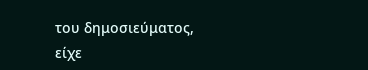του δημοσιεύματος, είχε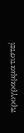προγραμματιστεί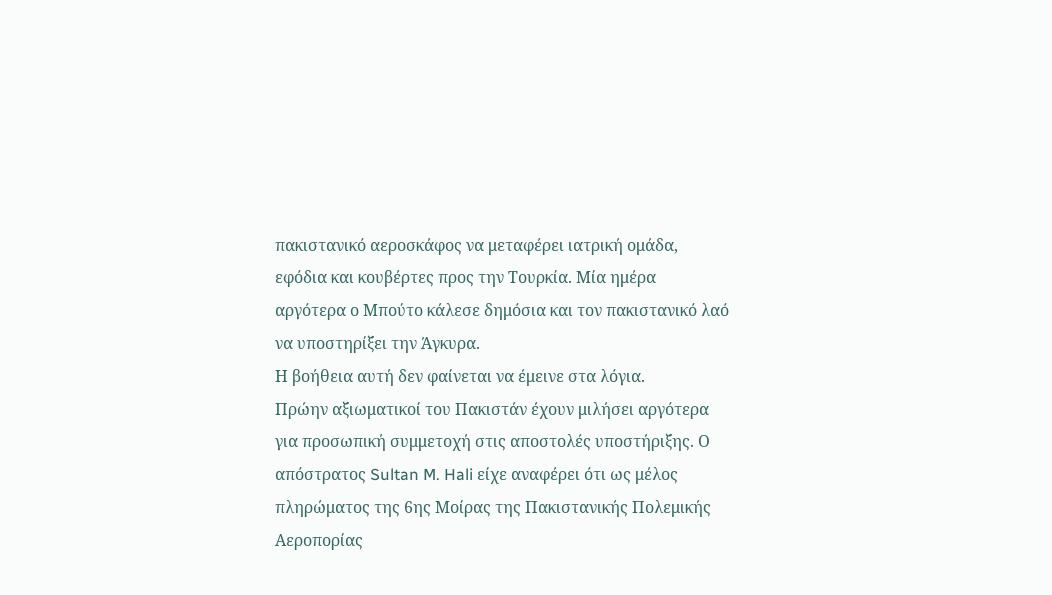πακιστανικό αεροσκάφος να μεταφέρει ιατρική ομάδα, εφόδια και κουβέρτες προς την Τουρκία. Μία ημέρα αργότερα ο Μπούτο κάλεσε δημόσια και τον πακιστανικό λαό να υποστηρίξει την Άγκυρα.
Η βοήθεια αυτή δεν φαίνεται να έμεινε στα λόγια.
Πρώην αξιωματικοί του Πακιστάν έχουν μιλήσει αργότερα για προσωπική συμμετοχή στις αποστολές υποστήριξης. Ο απόστρατος Sultan M. Hali είχε αναφέρει ότι ως μέλος πληρώματος της 6ης Μοίρας της Πακιστανικής Πολεμικής Αεροπορίας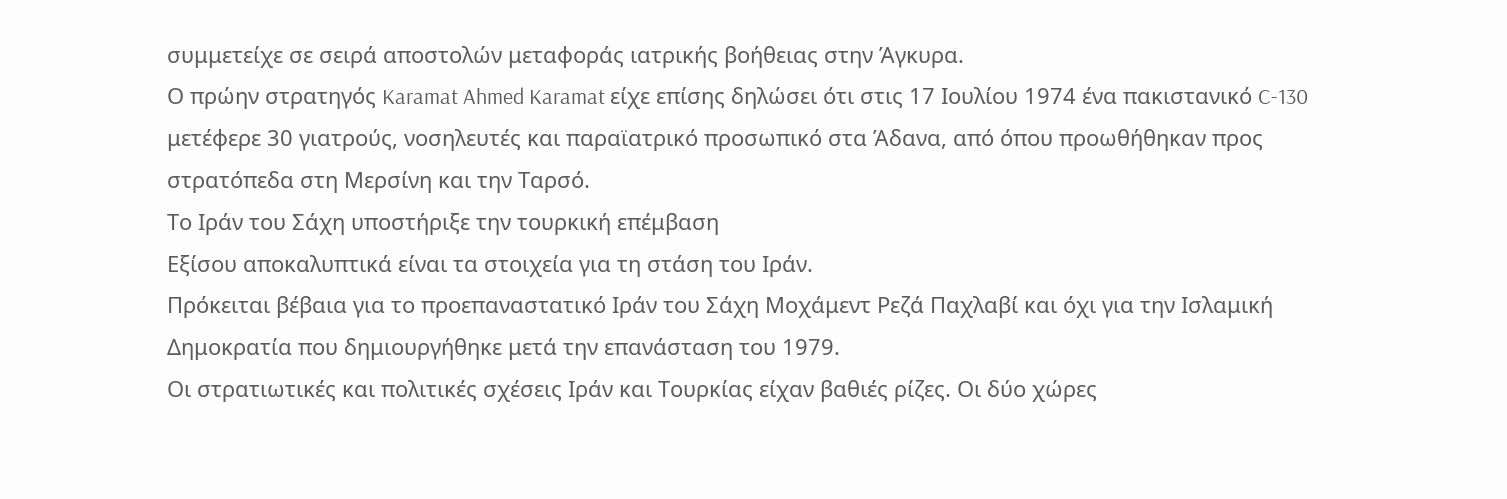συμμετείχε σε σειρά αποστολών μεταφοράς ιατρικής βοήθειας στην Άγκυρα.
Ο πρώην στρατηγός Karamat Ahmed Karamat είχε επίσης δηλώσει ότι στις 17 Ιουλίου 1974 ένα πακιστανικό C-130 μετέφερε 30 γιατρούς, νοσηλευτές και παραϊατρικό προσωπικό στα Άδανα, από όπου προωθήθηκαν προς στρατόπεδα στη Μερσίνη και την Ταρσό.
Το Ιράν του Σάχη υποστήριξε την τουρκική επέμβαση
Εξίσου αποκαλυπτικά είναι τα στοιχεία για τη στάση του Ιράν.
Πρόκειται βέβαια για το προεπαναστατικό Ιράν του Σάχη Μοχάμεντ Ρεζά Παχλαβί και όχι για την Ισλαμική Δημοκρατία που δημιουργήθηκε μετά την επανάσταση του 1979.
Οι στρατιωτικές και πολιτικές σχέσεις Ιράν και Τουρκίας είχαν βαθιές ρίζες. Οι δύο χώρες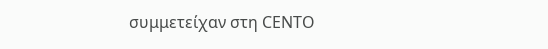συμμετείχαν στη CENTO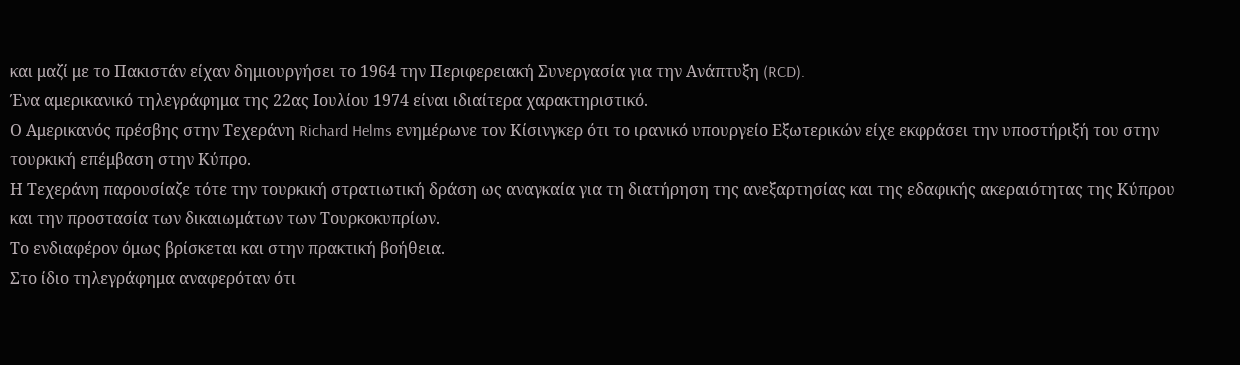και μαζί με το Πακιστάν είχαν δημιουργήσει το 1964 την Περιφερειακή Συνεργασία για την Ανάπτυξη (RCD).
Ένα αμερικανικό τηλεγράφημα της 22ας Ιουλίου 1974 είναι ιδιαίτερα χαρακτηριστικό.
Ο Αμερικανός πρέσβης στην Τεχεράνη Richard Helms ενημέρωνε τον Κίσινγκερ ότι το ιρανικό υπουργείο Εξωτερικών είχε εκφράσει την υποστήριξή του στην τουρκική επέμβαση στην Κύπρο.
Η Τεχεράνη παρουσίαζε τότε την τουρκική στρατιωτική δράση ως αναγκαία για τη διατήρηση της ανεξαρτησίας και της εδαφικής ακεραιότητας της Κύπρου και την προστασία των δικαιωμάτων των Τουρκοκυπρίων.
Το ενδιαφέρον όμως βρίσκεται και στην πρακτική βοήθεια.
Στο ίδιο τηλεγράφημα αναφερόταν ότι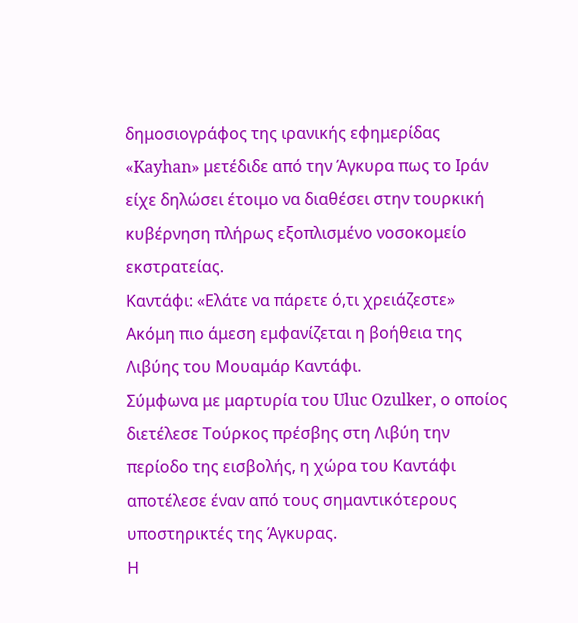δημοσιογράφος της ιρανικής εφημερίδας «Kayhan» μετέδιδε από την Άγκυρα πως το Ιράν είχε δηλώσει έτοιμο να διαθέσει στην τουρκική κυβέρνηση πλήρως εξοπλισμένο νοσοκομείο εκστρατείας.
Καντάφι: «Ελάτε να πάρετε ό,τι χρειάζεστε»
Ακόμη πιο άμεση εμφανίζεται η βοήθεια της Λιβύης του Μουαμάρ Καντάφι.
Σύμφωνα με μαρτυρία του Uluc Ozulker, ο οποίος διετέλεσε Τούρκος πρέσβης στη Λιβύη την περίοδο της εισβολής, η χώρα του Καντάφι αποτέλεσε έναν από τους σημαντικότερους υποστηρικτές της Άγκυρας.
Η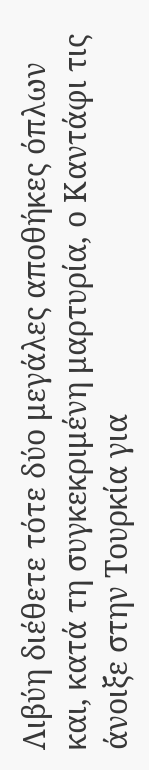Λιβύη διέθετε τότε δύο μεγάλες αποθήκες όπλων και, κατά τη συγκεκριμένη μαρτυρία, ο Καντάφι τις άνοιξε στην Τουρκία για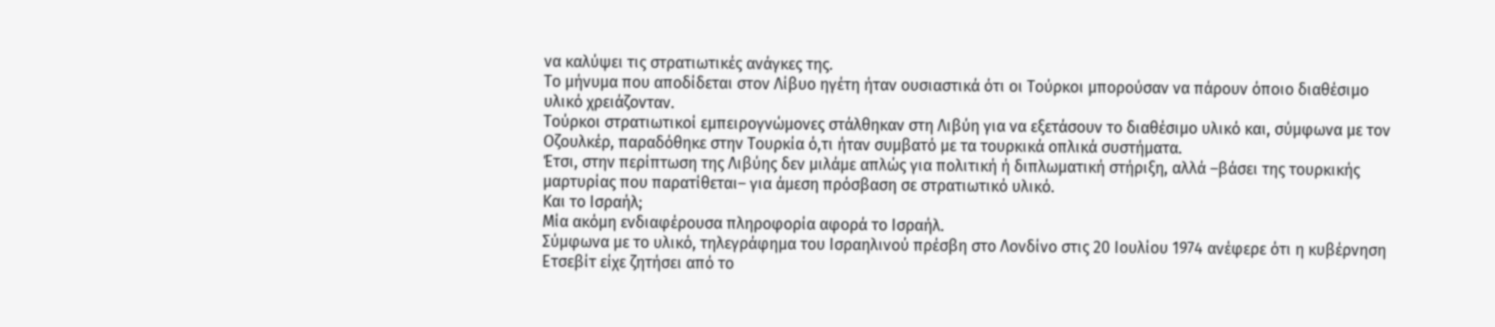να καλύψει τις στρατιωτικές ανάγκες της.
Το μήνυμα που αποδίδεται στον Λίβυο ηγέτη ήταν ουσιαστικά ότι οι Τούρκοι μπορούσαν να πάρουν όποιο διαθέσιμο υλικό χρειάζονταν.
Τούρκοι στρατιωτικοί εμπειρογνώμονες στάλθηκαν στη Λιβύη για να εξετάσουν το διαθέσιμο υλικό και, σύμφωνα με τον Οζουλκέρ, παραδόθηκε στην Τουρκία ό,τι ήταν συμβατό με τα τουρκικά οπλικά συστήματα.
Έτσι, στην περίπτωση της Λιβύης δεν μιλάμε απλώς για πολιτική ή διπλωματική στήριξη, αλλά –βάσει της τουρκικής μαρτυρίας που παρατίθεται– για άμεση πρόσβαση σε στρατιωτικό υλικό.
Και το Ισραήλ;
Μία ακόμη ενδιαφέρουσα πληροφορία αφορά το Ισραήλ.
Σύμφωνα με το υλικό, τηλεγράφημα του Ισραηλινού πρέσβη στο Λονδίνο στις 20 Ιουλίου 1974 ανέφερε ότι η κυβέρνηση Ετσεβίτ είχε ζητήσει από το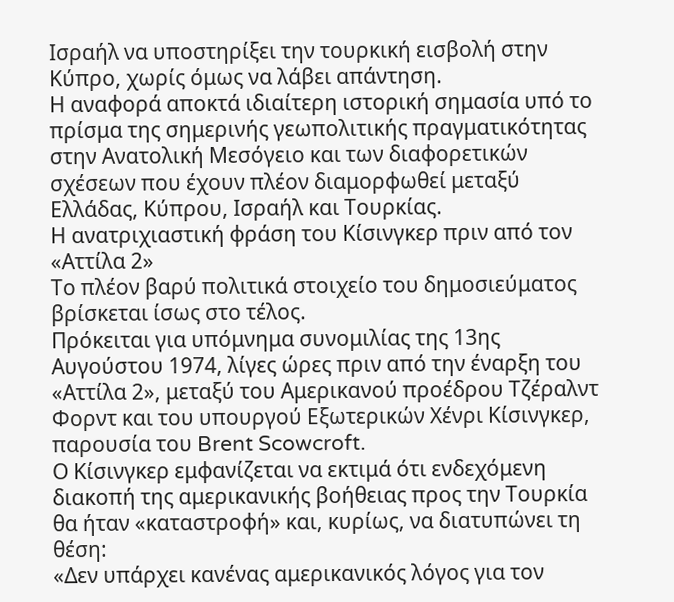Ισραήλ να υποστηρίξει την τουρκική εισβολή στην Κύπρο, χωρίς όμως να λάβει απάντηση.
Η αναφορά αποκτά ιδιαίτερη ιστορική σημασία υπό το πρίσμα της σημερινής γεωπολιτικής πραγματικότητας στην Ανατολική Μεσόγειο και των διαφορετικών σχέσεων που έχουν πλέον διαμορφωθεί μεταξύ Ελλάδας, Κύπρου, Ισραήλ και Τουρκίας.
Η ανατριχιαστική φράση του Κίσινγκερ πριν από τον «Αττίλα 2»
Το πλέον βαρύ πολιτικά στοιχείο του δημοσιεύματος βρίσκεται ίσως στο τέλος.
Πρόκειται για υπόμνημα συνομιλίας της 13ης Αυγούστου 1974, λίγες ώρες πριν από την έναρξη του «Αττίλα 2», μεταξύ του Αμερικανού προέδρου Τζέραλντ Φορντ και του υπουργού Εξωτερικών Χένρι Κίσινγκερ, παρουσία του Brent Scowcroft.
Ο Κίσινγκερ εμφανίζεται να εκτιμά ότι ενδεχόμενη διακοπή της αμερικανικής βοήθειας προς την Τουρκία θα ήταν «καταστροφή» και, κυρίως, να διατυπώνει τη θέση:
«Δεν υπάρχει κανένας αμερικανικός λόγος για τον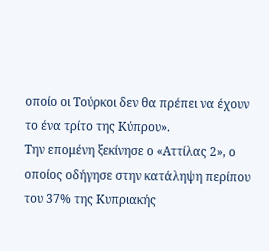οποίο οι Τούρκοι δεν θα πρέπει να έχουν το ένα τρίτο της Κύπρου».
Την επομένη ξεκίνησε ο «Αττίλας 2», ο οποίος οδήγησε στην κατάληψη περίπου του 37% της Κυπριακής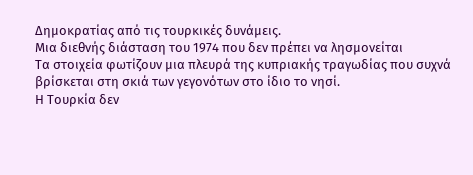Δημοκρατίας από τις τουρκικές δυνάμεις.
Μια διεθνής διάσταση του 1974 που δεν πρέπει να λησμονείται
Τα στοιχεία φωτίζουν μια πλευρά της κυπριακής τραγωδίας που συχνά βρίσκεται στη σκιά των γεγονότων στο ίδιο το νησί.
Η Τουρκία δεν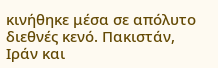κινήθηκε μέσα σε απόλυτο διεθνές κενό. Πακιστάν, Ιράν και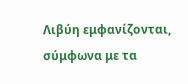Λιβύη εμφανίζονται, σύμφωνα με τα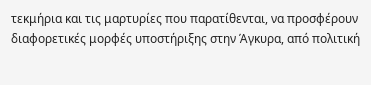τεκμήρια και τις μαρτυρίες που παρατίθενται, να προσφέρουν διαφορετικές μορφές υποστήριξης στην Άγκυρα, από πολιτική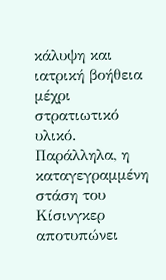κάλυψη και ιατρική βοήθεια μέχρι στρατιωτικό υλικό.
Παράλληλα, η καταγεγραμμένη στάση του Κίσινγκερ αποτυπώνει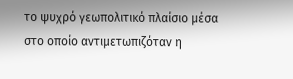το ψυχρό γεωπολιτικό πλαίσιο μέσα στο οποίο αντιμετωπιζόταν η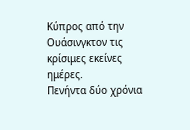Κύπρος από την Ουάσινγκτον τις κρίσιμες εκείνες ημέρες.
Πενήντα δύο χρόνια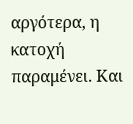αργότερα, η κατοχή παραμένει. Και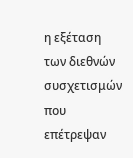η εξέταση των διεθνών συσχετισμών που επέτρεψαν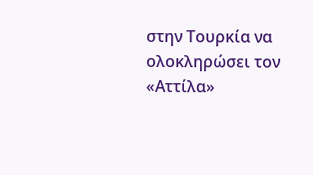στην Τουρκία να ολοκληρώσει τον «Αττίλα»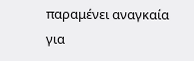παραμένει αναγκαία για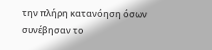την πλήρη κατανόηση όσων συνέβησαν το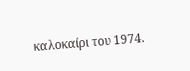καλοκαίρι του 1974.